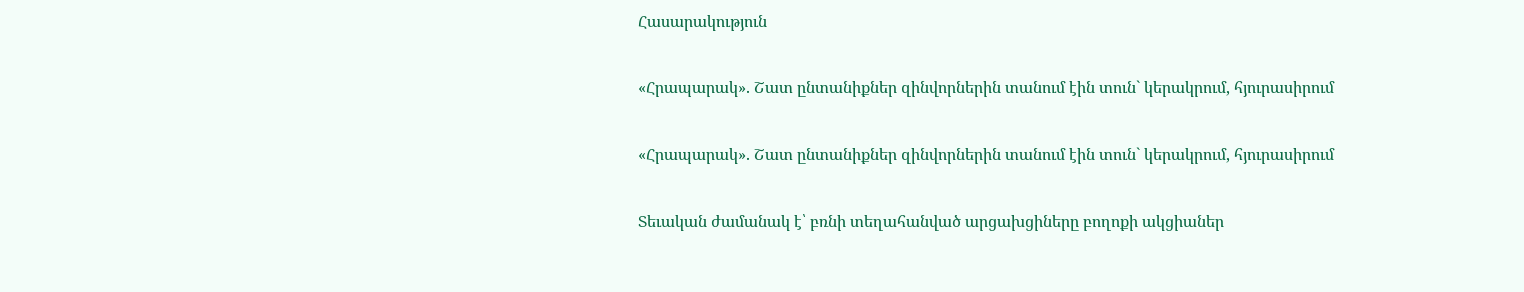Հասարակություն

«Հրապարակ». Շատ ընտանիքներ զինվորներին տանում էին տուն` կերակրում, հյուրասիրում

«Հրապարակ». Շատ ընտանիքներ զինվորներին տանում էին տուն` կերակրում, հյուրասիրում

Տեւական ժամանակ է՝ բռնի տեղահանված արցախցիները բողոքի ակցիաներ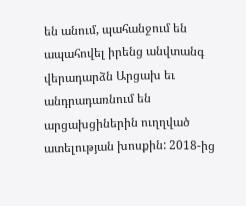են անում, պահանջում են ապահովել իրենց անվտանգ վերադարձն Արցախ եւ անդրադառնում են արցախցիներին ուղղված ատելության խոսքին: 2018-ից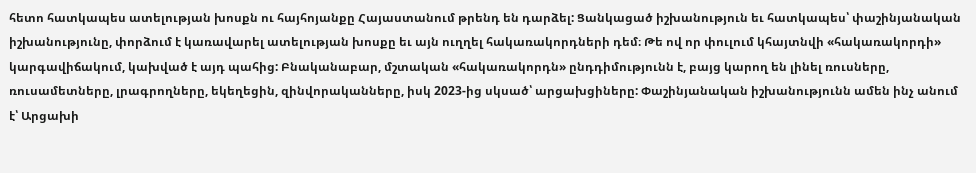հետո հատկապես ատելության խոսքն ու հայհոյանքը Հայաստանում թրենդ են դարձել: Ցանկացած իշխանություն եւ հատկապես՝ փաշինյանական իշխանությունը, փորձում է կառավարել ատելության խոսքը եւ այն ուղղել հակառակորդների դեմ։ Թե ով որ փուլում կհայտնվի «հակառակորդի» կարգավիճակում, կախված է այդ պահից: Բնականաբար, մշտական «հակառակորդն» ընդդիմությունն է, բայց կարող են լինել ռուսները, ռուսամետները, լրագրողները, եկեղեցին, զինվորականները, իսկ 2023-ից սկսած՝ արցախցիները: Փաշինյանական իշխանությունն ամեն ինչ անում է՝ Արցախի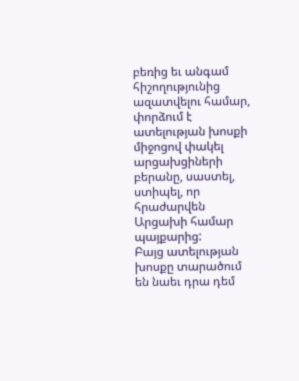բեռից եւ անգամ հիշողությունից ազատվելու համար, փորձում է ատելության խոսքի միջոցով փակել արցախցիների բերանը, սաստել, ստիպել, որ հրաժարվեն Արցախի համար պայքարից:
Բայց ատելության խոսքը տարածում են նաեւ դրա դեմ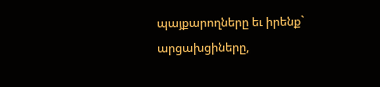պայքարողները եւ իրենք` արցախցիները,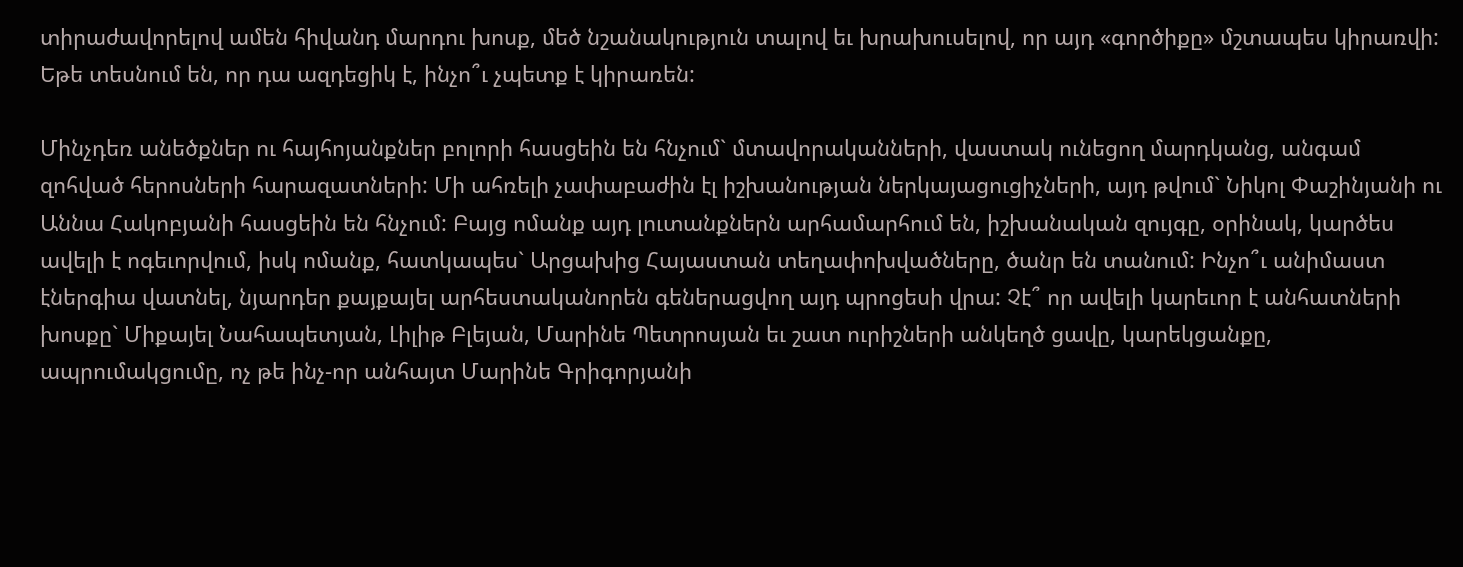տիրաժավորելով ամեն հիվանդ մարդու խոսք, մեծ նշանակություն տալով եւ խրախուսելով, որ այդ «գործիքը» մշտապես կիրառվի: Եթե տեսնում են, որ դա ազդեցիկ է, ինչո՞ւ չպետք է կիրառեն:

Մինչդեռ անեծքներ ու հայհոյանքներ բոլորի հասցեին են հնչում` մտավորականների, վաստակ ունեցող մարդկանց, անգամ զոհված հերոսների հարազատների: Մի ահռելի չափաբաժին էլ իշխանության ներկայացուցիչների, այդ թվում` Նիկոլ Փաշինյանի ու Աննա Հակոբյանի հասցեին են հնչում: Բայց ոմանք այդ լուտանքներն արհամարհում են, իշխանական զույգը, օրինակ, կարծես ավելի է ոգեւորվում, իսկ ոմանք, հատկապես` Արցախից Հայաստան տեղափոխվածները, ծանր են տանում: Ինչո՞ւ անիմաստ էներգիա վատնել, նյարդեր քայքայել արհեստականորեն գեներացվող այդ պրոցեսի վրա: Չէ՞ որ ավելի կարեւոր է անհատների խոսքը` Միքայել Նահապետյան, Լիլիթ Բլեյան, Մարինե Պետրոսյան եւ շատ ուրիշների անկեղծ ցավը, կարեկցանքը, ապրումակցումը, ոչ թե ինչ-որ անհայտ Մարինե Գրիգորյանի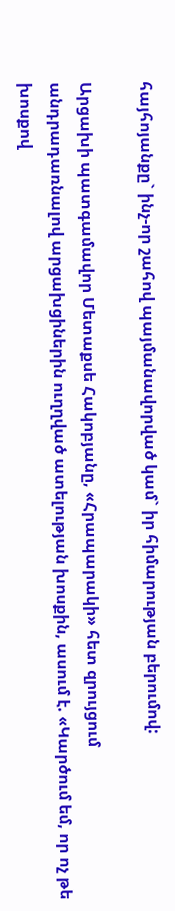հայհոյանքը` ինչ-որ շահով պայմանավորված կամ` իր հիմարության բերումով:

Արցախի պատգամավոր Մետաքսե Հակոբյանը, «Հրապարակի» հետ զրույցում անդրադառնալով արցախցիներին ուղղված ատելության խոսքին, ասում է. «Կարծում եմ, որ ոչ թե խոսքով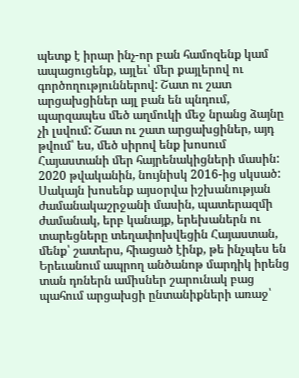պետք է իրար ինչ-որ բան համոզենք կամ ապացուցենք, այլեւ՝ մեր քայլերով ու գործողություններով: Շատ ու շատ արցախցիներ այլ բան են պնդում, պարզապես մեծ աղմուկի մեջ նրանց ձայնը չի լսվում: Շատ ու շատ արցախցիներ, այդ թվում՝ ես, մեծ սիրով ենք խոսում Հայաստանի մեր հայրենակիցների մասին: 2020 թվականին, նույնիսկ 2016-ից սկսած: Սակայն խոսենք այսօրվա իշխանության ժամանակաշրջանի մասին, պատերազմի ժամանակ, երբ կանայք, երեխաներն ու տարեցները տեղափոխվեցին Հայաստան, մենք՝ շատերս, հիացած էինք, թե ինչպես են Երեւանում ապրող անծանոթ մարդիկ իրենց տան դռներն ամիսներ շարունակ բաց պահում արցախցի ընտանիքների առաջ՝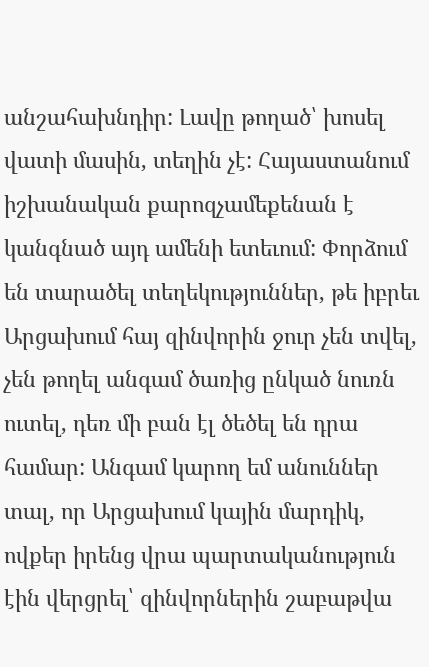անշահախնդիր: Լավը թողած՝ խոսել վատի մասին, տեղին չէ: Հայաստանում իշխանական քարոզչամեքենան է կանգնած այդ ամենի ետեւում: Փորձում են տարածել տեղեկություններ, թե իբրեւ Արցախում հայ զինվորին ջուր չեն տվել, չեն թողել անգամ ծառից ընկած նուռն ուտել, դեռ մի բան էլ ծեծել են դրա համար: Անգամ կարող եմ անուններ տալ, որ Արցախում կային մարդիկ, ովքեր իրենց վրա պարտականություն էին վերցրել՝ զինվորներին շաբաթվա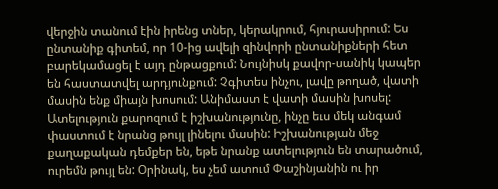վերջին տանում էին իրենց տներ, կերակրում, հյուրասիրում: Ես ընտանիք գիտեմ, որ 10-ից ավելի զինվորի ընտանիքների հետ բարեկամացել է այդ ընթացքում: Նույնիսկ քավոր-սանիկ կապեր են հաստատվել արդյունքում: Չգիտես ինչու, լավը թողած, վատի մասին ենք միայն խոսում: Անիմաստ է վատի մասին խոսել: Ատելություն քարոզում է իշխանությունը, ինչը եւս մեկ անգամ փաստում է նրանց թույլ լինելու մասին: Իշխանության մեջ քաղաքական դեմքեր են, եթե նրանք ատելություն են տարածում, ուրեմն թույլ են: Օրինակ, ես չեմ ատում Փաշինյանին ու իր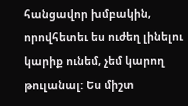հանցավոր խմբակին, որովհետեւ ես ուժեղ լինելու կարիք ունեմ, չեմ կարող թուլանալ: Ես միշտ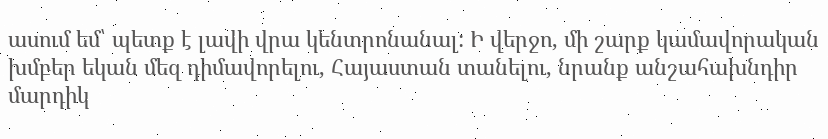ասում եմ՝ պետք է լավի վրա կենտրոնանալ: Ի վերջո, մի շարք կամավորական խմբեր եկան մեզ դիմավորելու, Հայաստան տանելու, նրանք անշահախնդիր մարդիկ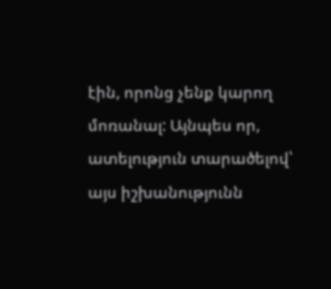էին, որոնց չենք կարող մոռանալ: Այնպես որ, ատելություն տարածելով՝ այս իշխանությունն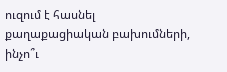ուզում է հասնել քաղաքացիական բախումների, ինչո՞ւ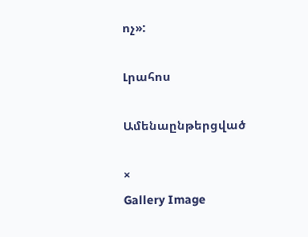ոչ»:

Լրահոս

Ամենաընթերցված

×
Gallery Image